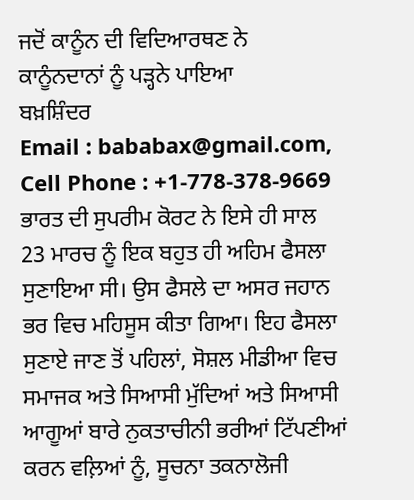ਜਦੋਂ ਕਾਨੂੰਨ ਦੀ ਵਿਦਿਆਰਥਣ ਨੇ
ਕਾਨੂੰਨਦਾਨਾਂ ਨੂੰ ਪੜ੍ਹਨੇ ਪਾਇਆ
ਬਖ਼ਸ਼ਿੰਦਰ
Email : bababax@gmail.com, Cell Phone : +1-778-378-9669
ਭਾਰਤ ਦੀ ਸੁਪਰੀਮ ਕੋਰਟ ਨੇ ਇਸੇ ਹੀ ਸਾਲ 23 ਮਾਰਚ ਨੂੰ ਇਕ ਬਹੁਤ ਹੀ ਅਹਿਮ ਫੈਸਲਾ ਸੁਣਾਇਆ ਸੀ। ਉਸ ਫੈਸਲੇ ਦਾ ਅਸਰ ਜਹਾਨ ਭਰ ਵਿਚ ਮਹਿਸੂਸ ਕੀਤਾ ਗਿਆ। ਇਹ ਫੈਸਲਾ ਸੁਣਾਏ ਜਾਣ ਤੋਂ ਪਹਿਲਾਂ, ਸੋਸ਼ਲ ਮੀਡੀਆ ਵਿਚ ਸਮਾਜਕ ਅਤੇ ਸਿਆਸੀ ਮੁੱਦਿਆਂ ਅਤੇ ਸਿਆਸੀ ਆਗੂਆਂ ਬਾਰੇ ਨੁਕਤਾਚੀਨੀ ਭਰੀਆਂ ਟਿੱਪਣੀਆਂ ਕਰਨ ਵਲ਼ਿਆਂ ਨੂੰ, ਸੂਚਨਾ ਤਕਨਾਲੋਜੀ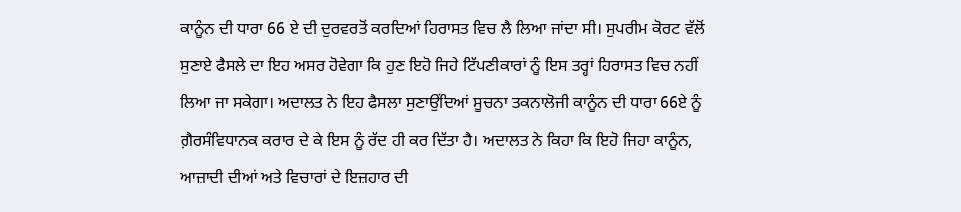ਕਾਨੂੰਨ ਦੀ ਧਾਰਾ 66 ਏ ਦੀ ਦੁਰਵਰਤੋਂ ਕਰਦਿਆਂ ਹਿਰਾਸਤ ਵਿਚ ਲੈ ਲਿਆ ਜਾਂਦਾ ਸੀ। ਸੁਪਰੀਮ ਕੋਰਟ ਵੱਲੋਂ ਸੁਣਾਏ ਫੈਸਲੇ ਦਾ ਇਹ ਅਸਰ ਹੋਵੇਗਾ ਕਿ ਹੁਣ ਇਹੋ ਜਿਹੇ ਟਿੱਪਣੀਕਾਰਾਂ ਨੂੰ ਇਸ ਤਰ੍ਹਾਂ ਹਿਰਾਸਤ ਵਿਚ ਨਹੀਂ ਲਿਆ ਜਾ ਸਕੇਗਾ। ਅਦਾਲਤ ਨੇ ਇਹ ਫੈਸਲਾ ਸੁਣਾਉਂਦਿਆਂ ਸੂਚਨਾ ਤਕਨਾਲੋਜੀ ਕਾਨੂੰਨ ਦੀ ਧਾਰਾ 66ਏ ਨੂੰ ਗ਼ੈਰਸੰਵਿਧਾਨਕ ਕਰਾਰ ਦੇ ਕੇ ਇਸ ਨੂੰ ਰੱਦ ਹੀ ਕਰ ਦਿੱਤਾ ਹੈ। ਅਦਾਲਤ ਨੇ ਕਿਹਾ ਕਿ ਇਹੋ ਜਿਹਾ ਕਾਨੂੰਨ, ਆਜ਼ਾਦੀ ਦੀਆਂ ਅਤੇ ਵਿਚਾਰਾਂ ਦੇ ਇਜ਼ਹਾਰ ਦੀ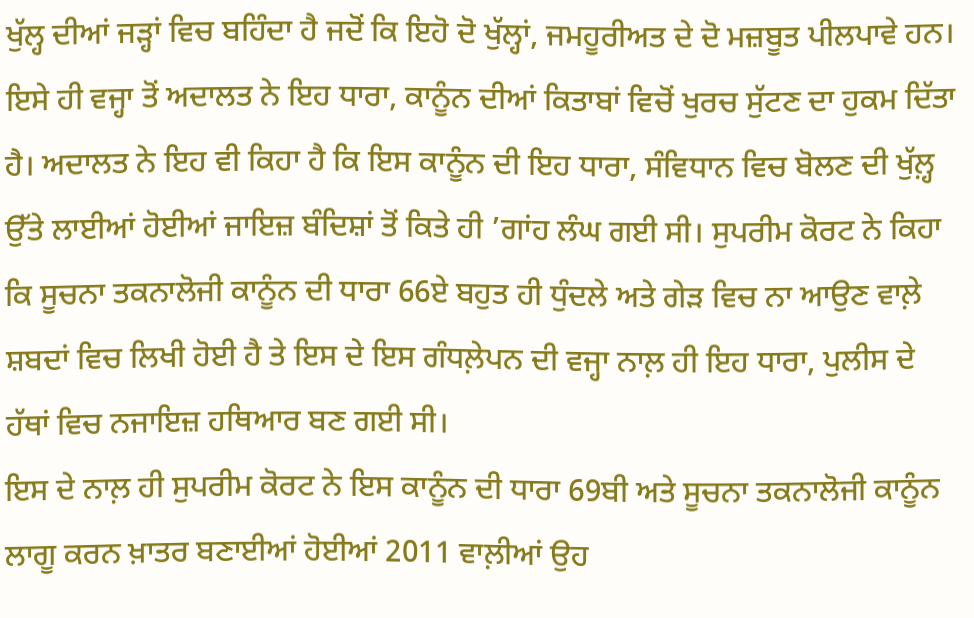ਖੁੱਲ੍ਹ ਦੀਆਂ ਜੜ੍ਹਾਂ ਵਿਚ ਬਹਿੰਦਾ ਹੈ ਜਦੋਂ ਕਿ ਇਹੋ ਦੋ ਖੁੱਲ੍ਹਾਂ, ਜਮਹੂਰੀਅਤ ਦੇ ਦੋ ਮਜ਼ਬੂਤ ਪੀਲਪਾਵੇ ਹਨ। ਇਸੇ ਹੀ ਵਜ੍ਹਾ ਤੋਂ ਅਦਾਲਤ ਨੇ ਇਹ ਧਾਰਾ, ਕਾਨੂੰਨ ਦੀਆਂ ਕਿਤਾਬਾਂ ਵਿਚੋਂ ਖੁਰਚ ਸੁੱਟਣ ਦਾ ਹੁਕਮ ਦਿੱਤਾ ਹੈ। ਅਦਾਲਤ ਨੇ ਇਹ ਵੀ ਕਿਹਾ ਹੈ ਕਿ ਇਸ ਕਾਨੂੰਨ ਦੀ ਇਹ ਧਾਰਾ, ਸੰਵਿਧਾਨ ਵਿਚ ਬੋਲਣ ਦੀ ਖੁੱਲ਼੍ਹ ਉੱਤੇ ਲਾਈਆਂ ਹੋਈਆਂ ਜਾਇਜ਼ ਬੰਦਿਸ਼ਾਂ ਤੋਂ ਕਿਤੇ ਹੀ ’ਗਾਂਹ ਲੰਘ ਗਈ ਸੀ। ਸੁਪਰੀਮ ਕੋਰਟ ਨੇ ਕਿਹਾ ਕਿ ਸੂਚਨਾ ਤਕਨਾਲੋਜੀ ਕਾਨੂੰਨ ਦੀ ਧਾਰਾ 66ਏ ਬਹੁਤ ਹੀ ਧੁੰਦਲੇ ਅਤੇ ਗੇੜ ਵਿਚ ਨਾ ਆਉਣ ਵਾਲ਼ੇ ਸ਼ਬਦਾਂ ਵਿਚ ਲਿਖੀ ਹੋਈ ਹੈ ਤੇ ਇਸ ਦੇ ਇਸ ਗੰਧਲ਼ੇਪਨ ਦੀ ਵਜ੍ਹਾ ਨਾਲ਼ ਹੀ ਇਹ ਧਾਰਾ, ਪੁਲੀਸ ਦੇ ਹੱਥਾਂ ਵਿਚ ਨਜਾਇਜ਼ ਹਥਿਆਰ ਬਣ ਗਈ ਸੀ।
ਇਸ ਦੇ ਨਾਲ਼ ਹੀ ਸੁਪਰੀਮ ਕੋਰਟ ਨੇ ਇਸ ਕਾਨੂੰਨ ਦੀ ਧਾਰਾ 69ਬੀ ਅਤੇ ਸੂਚਨਾ ਤਕਨਾਲੋਜੀ ਕਾਨੂੰਨ ਲਾਗੂ ਕਰਨ ਖ਼ਾਤਰ ਬਣਾਈਆਂ ਹੋਈਆਂ 2011 ਵਾਲ਼ੀਆਂ ਉਹ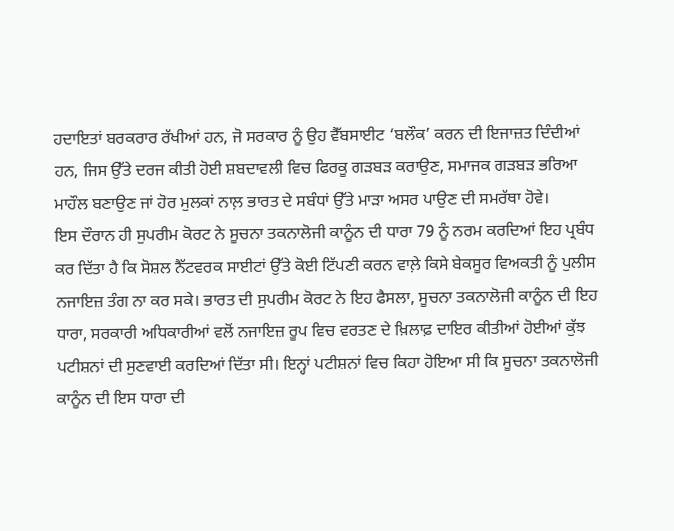ਹਦਾਇਤਾਂ ਬਰਕਰਾਰ ਰੱਖੀਆਂ ਹਨ, ਜੋ ਸਰਕਾਰ ਨੂੰ ਉਹ ਵੈੱਬਸਾਈਟ ‘ਬਲੌਕ’ ਕਰਨ ਦੀ ਇਜਾਜ਼ਤ ਦਿੰਦੀਆਂ ਹਨ, ਜਿਸ ਉੱਤੇ ਦਰਜ ਕੀਤੀ ਹੋਈ ਸ਼ਬਦਾਵਲੀ ਵਿਚ ਫਿਰਕੂ ਗੜਬੜ ਕਰਾਉਣ, ਸਮਾਜਕ ਗੜਬੜ ਭਰਿਆ ਮਾਹੌਲ ਬਣਾਉਣ ਜਾਂ ਹੋਰ ਮੁਲਕਾਂ ਨਾਲ਼ ਭਾਰਤ ਦੇ ਸਬੰਧਾਂ ਉੱਤੇ ਮਾੜਾ ਅਸਰ ਪਾਉਣ ਦੀ ਸਮਰੱਥਾ ਹੋਵੇ।
ਇਸ ਦੌਰਾਨ ਹੀ ਸੁਪਰੀਮ ਕੋਰਟ ਨੇ ਸੂਚਨਾ ਤਕਨਾਲੋਜੀ ਕਾਨੂੰਨ ਦੀ ਧਾਰਾ 79 ਨੂੰ ਨਰਮ ਕਰਦਿਆਂ ਇਹ ਪ੍ਰਬੰਧ ਕਰ ਦਿੱਤਾ ਹੈ ਕਿ ਸੋਸ਼ਲ ਨੈੱਟਵਰਕ ਸਾਈਟਾਂ ਉੱਤੇ ਕੋਈ ਟਿੱਪਣੀ ਕਰਨ ਵਾਲ਼ੇ ਕਿਸੇ ਬੇਕਸੂਰ ਵਿਅਕਤੀ ਨੂੰ ਪੁਲੀਸ ਨਜਾਇਜ਼ ਤੰਗ ਨਾ ਕਰ ਸਕੇ। ਭਾਰਤ ਦੀ ਸੁਪਰੀਮ ਕੋਰਟ ਨੇ ਇਹ ਫੈਸਲਾ, ਸੂਚਨਾ ਤਕਨਾਲੋਜੀ ਕਾਨੂੰਨ ਦੀ ਇਹ ਧਾਰਾ, ਸਰਕਾਰੀ ਅਧਿਕਾਰੀਆਂ ਵਲੋਂ ਨਜਾਇਜ਼ ਰੂਪ ਵਿਚ ਵਰਤਣ ਦੇ ਖ਼ਿਲਾਫ਼ ਦਾਇਰ ਕੀਤੀਆਂ ਹੋਈਆਂ ਕੁੱਝ ਪਟੀਸ਼ਨਾਂ ਦੀ ਸੁਣਵਾਈ ਕਰਦਿਆਂ ਦਿੱਤਾ ਸੀ। ਇਨ੍ਹਾਂ ਪਟੀਸ਼ਨਾਂ ਵਿਚ ਕਿਹਾ ਹੋਇਆ ਸੀ ਕਿ ਸੂਚਨਾ ਤਕਨਾਲੋਜੀ ਕਾਨੂੰਨ ਦੀ ਇਸ ਧਾਰਾ ਦੀ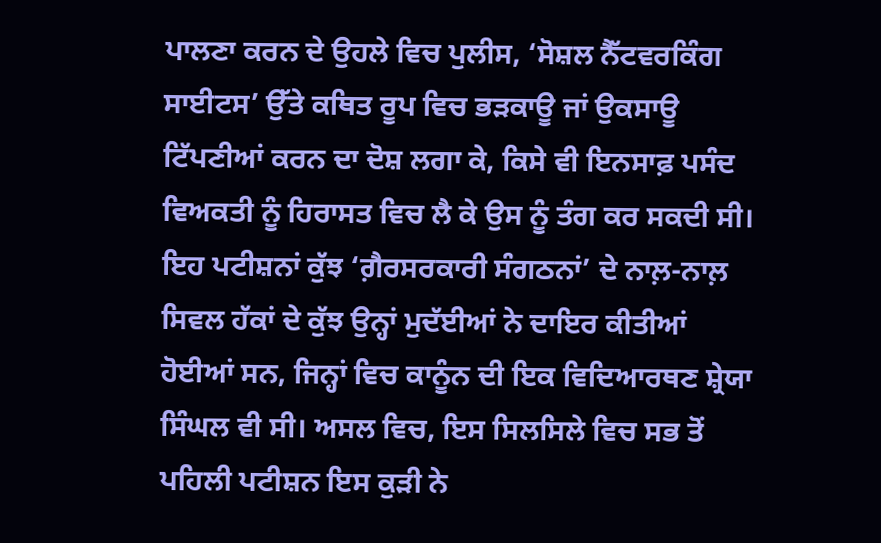ਪਾਲਣਾ ਕਰਨ ਦੇ ਉਹਲੇ ਵਿਚ ਪੁਲੀਸ, ‘ਸੋਸ਼ਲ ਨੈੱਟਵਰਕਿੰਗ ਸਾਈਟਸ’ ਉੱਤੇ ਕਥਿਤ ਰੂਪ ਵਿਚ ਭੜਕਾਊ ਜਾਂ ਉਕਸਾਊ ਟਿੱਪਣੀਆਂ ਕਰਨ ਦਾ ਦੋਸ਼ ਲਗਾ ਕੇ, ਕਿਸੇ ਵੀ ਇਨਸਾਫ਼ ਪਸੰਦ ਵਿਅਕਤੀ ਨੂੰ ਹਿਰਾਸਤ ਵਿਚ ਲੈ ਕੇ ਉਸ ਨੂੰ ਤੰਗ ਕਰ ਸਕਦੀ ਸੀ।
ਇਹ ਪਟੀਸ਼ਨਾਂ ਕੁੱਝ ‘ਗ਼ੈਰਸਰਕਾਰੀ ਸੰਗਠਨਾਂ’ ਦੇ ਨਾਲ਼-ਨਾਲ਼ ਸਿਵਲ ਹੱਕਾਂ ਦੇ ਕੁੱਝ ਉਨ੍ਹਾਂ ਮੁਦੱਈਆਂ ਨੇ ਦਾਇਰ ਕੀਤੀਆਂ ਹੋਈਆਂ ਸਨ, ਜਿਨ੍ਹਾਂ ਵਿਚ ਕਾਨੂੰਨ ਦੀ ਇਕ ਵਿਦਿਆਰਥਣ ਸ਼੍ਰੇਯਾ ਸਿੰਘਲ ਵੀ ਸੀ। ਅਸਲ ਵਿਚ, ਇਸ ਸਿਲਸਿਲੇ ਵਿਚ ਸਭ ਤੋਂ ਪਹਿਲੀ ਪਟੀਸ਼ਨ ਇਸ ਕੁੜੀ ਨੇ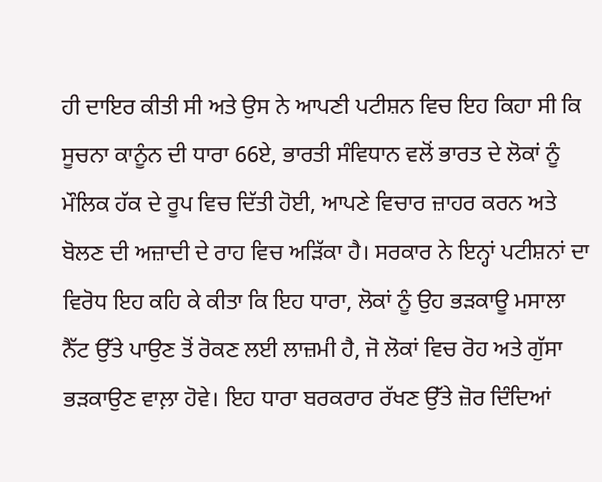ਹੀ ਦਾਇਰ ਕੀਤੀ ਸੀ ਅਤੇ ਉਸ ਨੇ ਆਪਣੀ ਪਟੀਸ਼ਨ ਵਿਚ ਇਹ ਕਿਹਾ ਸੀ ਕਿ ਸੂਚਨਾ ਕਾਨੂੰਨ ਦੀ ਧਾਰਾ 66ਏ, ਭਾਰਤੀ ਸੰਵਿਧਾਨ ਵਲੋਂ ਭਾਰਤ ਦੇ ਲੋਕਾਂ ਨੂੰ ਮੌਲਿਕ ਹੱਕ ਦੇ ਰੂਪ ਵਿਚ ਦਿੱਤੀ ਹੋਈ, ਆਪਣੇ ਵਿਚਾਰ ਜ਼ਾਹਰ ਕਰਨ ਅਤੇ ਬੋਲਣ ਦੀ ਅਜ਼ਾਦੀ ਦੇ ਰਾਹ ਵਿਚ ਅੜਿੱਕਾ ਹੈ। ਸਰਕਾਰ ਨੇ ਇਨ੍ਹਾਂ ਪਟੀਸ਼ਨਾਂ ਦਾ ਵਿਰੋਧ ਇਹ ਕਹਿ ਕੇ ਕੀਤਾ ਕਿ ਇਹ ਧਾਰਾ, ਲੋਕਾਂ ਨੂੰ ਉਹ ਭੜਕਾਊ ਮਸਾਲਾ ਨੈੱਟ ਉੱਤੇ ਪਾਉਣ ਤੋਂ ਰੋਕਣ ਲਈ ਲਾਜ਼ਮੀ ਹੈ, ਜੋ ਲੋਕਾਂ ਵਿਚ ਰੋਹ ਅਤੇ ਗੁੱਸਾ ਭੜਕਾਉਣ ਵਾਲ਼ਾ ਹੋਵੇ। ਇਹ ਧਾਰਾ ਬਰਕਰਾਰ ਰੱਖਣ ਉੱਤੇ ਜ਼ੋਰ ਦਿੰਦਿਆਂ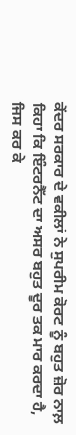ਕੇਂਦਰ ਸਰਕਾਰ ਦੇ ਵਕੀਲਾਂ ਨੇ ਸੁਪਰੀਮ ਕੋਰਟ ਨੂੰ ਬਹੁਤ ਜ਼ੋਰ ਨਾਲ਼ ਕਿਹਾ ਕਿ ਇੰਟਰਨੈੱਟ ਦਾ ਅਸਰ ਬਹੁਤ ਦੂਰ ਤਕ ਮਾਰ ਕਰਦਾ ਹੈ, ਜਿਸ ਕਰ ਕੇ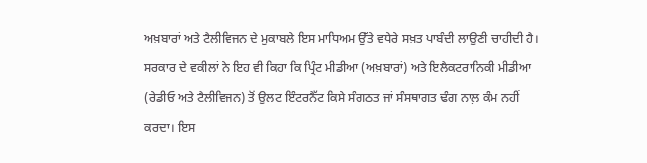ਅਖ਼ਬਾਰਾਂ ਅਤੇ ਟੈਲੀਵਿਜਨ ਦੇ ਮੁਕਾਬਲੇ ਇਸ ਮਾਧਿਅਮ ਉੱਤੇ ਵਧੇਰੇ ਸਖ਼ਤ ਪਾਬੰਦੀ ਲਾਉਣੀ ਚਾਹੀਦੀ ਹੈ।
ਸਰਕਾਰ ਦੇ ਵਕੀਲਾਂ ਨੇ ਇਹ ਵੀ ਕਿਹਾ ਕਿ ਪ੍ਰਿੰਟ ਮੀਡੀਆ (ਅਖ਼ਬਾਰਾਂ) ਅਤੇ ਇਲੈਕਟਰਾਨਿਕੀ ਮੀਡੀਆ (ਰੇਡੀਓ ਅਤੇ ਟੈਲੀਵਿਜਨ) ਤੋਂ ਉਲਟ ਇੰਟਰਨੈੱਟ ਕਿਸੇ ਸੰਗਠਤ ਜਾਂ ਸੰਸਥਾਗਤ ਢੰਗ ਨਾਲ਼ ਕੰਮ ਨਹੀਂ ਕਰਦਾ। ਇਸ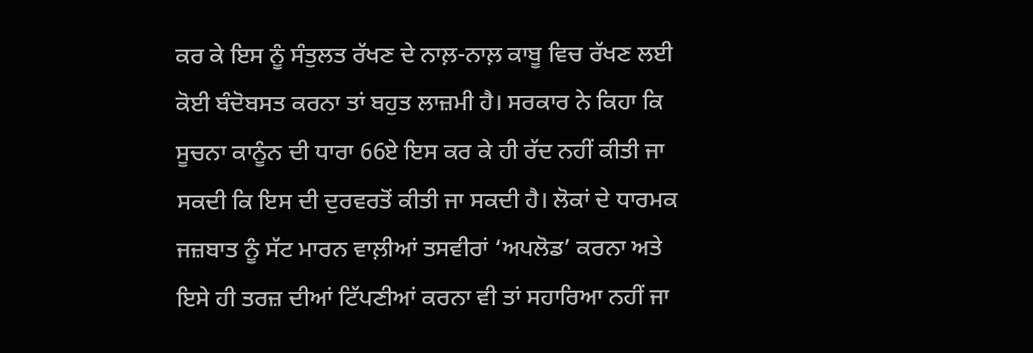ਕਰ ਕੇ ਇਸ ਨੂੰ ਸੰਤੁਲਤ ਰੱਖਣ ਦੇ ਨਾਲ਼-ਨਾਲ਼ ਕਾਬੂ ਵਿਚ ਰੱਖਣ ਲਈ ਕੋਈ ਬੰਦੋਬਸਤ ਕਰਨਾ ਤਾਂ ਬਹੁਤ ਲਾਜ਼ਮੀ ਹੈ। ਸਰਕਾਰ ਨੇ ਕਿਹਾ ਕਿ ਸੂਚਨਾ ਕਾਨੂੰਨ ਦੀ ਧਾਰਾ 66ਏ ਇਸ ਕਰ ਕੇ ਹੀ ਰੱਦ ਨਹੀਂ ਕੀਤੀ ਜਾ ਸਕਦੀ ਕਿ ਇਸ ਦੀ ਦੁਰਵਰਤੋਂ ਕੀਤੀ ਜਾ ਸਕਦੀ ਹੈ। ਲੋਕਾਂ ਦੇ ਧਾਰਮਕ ਜਜ਼ਬਾਤ ਨੂੰ ਸੱਟ ਮਾਰਨ ਵਾਲ਼ੀਆਂ ਤਸਵੀਰਾਂ ‘ਅਪਲੋਡ’ ਕਰਨਾ ਅਤੇ ਇਸੇ ਹੀ ਤਰਜ਼ ਦੀਆਂ ਟਿੱਪਣੀਆਂ ਕਰਨਾ ਵੀ ਤਾਂ ਸਹਾਰਿਆ ਨਹੀਂ ਜਾ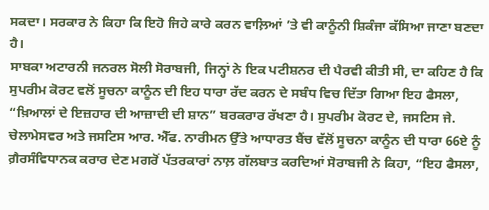ਸਕਦਾ। ਸਰਕਾਰ ਨੇ ਕਿਹਾ ਕਿ ਇਹੋ ਜਿਹੇ ਕਾਰੇ ਕਰਨ ਵਾਲ਼ਿਆਂ ’ਤੇ ਵੀ ਕਾਨੂੰਨੀ ਸ਼ਿਕੰਜਾ ਕੱਸਿਆ ਜਾਣਾ ਬਣਦਾ ਹੈ।
ਸਾਬਕਾ ਅਟਾਰਨੀ ਜਨਰਲ ਸੋਲੀ ਸੋਰਾਬਜੀ, ਜਿਨ੍ਹਾਂ ਨੇ ਇਕ ਪਟੀਸ਼ਨਰ ਦੀ ਪੈਰਵੀ ਕੀਤੀ ਸੀ, ਦਾ ਕਹਿਣ ਹੈ ਕਿ ਸੁਪਰੀਮ ਕੋਰਟ ਵਲੋਂ ਸੂਚਨਾ ਕਾਨੂੰਨ ਦੀ ਇਹ ਧਾਰਾ ਰੱਦ ਕਰਨ ਦੇ ਸਬੰਧ ਵਿਚ ਦਿੱਤਾ ਗਿਆ ਇਹ ਫੈਸਲਾ, “ਖ਼ਿਆਲਾਂ ਦੇ ਇਜ਼ਹਾਰ ਦੀ ਆਜ਼ਾਦੀ ਦੀ ਸ਼ਾਨ” ਬਰਕਰਾਰ ਰੱਖਣਾ ਹੈ। ਸੁਪਰੀਮ ਕੋਰਟ ਦੇ, ਜਸਟਿਸ ਜੇ. ਚੇਲਾਮੇਸਵਰ ਅਤੇ ਜਸਟਿਸ ਆਰ. ਐੱਫ. ਨਾਰੀਮਨ ਉੱਤੇ ਆਧਾਰਤ ਬੈਂਚ ਵੱਲੋਂ ਸੂਚਨਾ ਕਾਨੂੰਨ ਦੀ ਧਾਰਾ 66ਏ ਨੂੰ ਗ਼ੈਰਸੰਵਿਧਾਨਕ ਕਰਾਰ ਦੇਣ ਮਗਰੋਂ ਪੱਤਰਕਾਰਾਂ ਨਾਲ਼ ਗੱਲਬਾਤ ਕਰਦਿਆਂ ਸੋਰਾਬਜੀ ਨੇ ਕਿਹਾ, “ਇਹ ਫੈਸਲਾ,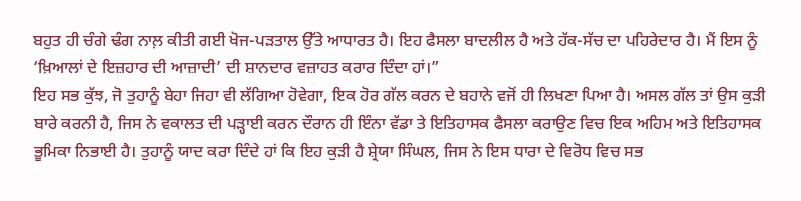ਬਹੁਤ ਹੀ ਚੰਗੇ ਢੰਗ ਨਾਲ਼ ਕੀਤੀ ਗਈ ਖੋਜ-ਪੜਤਾਲ ਉੱਤੇ ਆਧਾਰਤ ਹੈ। ਇਹ ਫੈਸਲਾ ਬਾਦਲੀਲ ਹੈ ਅਤੇ ਹੱਕ-ਸੱਚ ਦਾ ਪਹਿਰੇਦਾਰ ਹੈ। ਮੈਂ ਇਸ ਨੂੰ ‘ਖ਼ਿਆਲਾਂ ਦੇ ਇਜ਼ਹਾਰ ਦੀ ਆਜ਼ਾਦੀ’ ਦੀ ਸ਼ਾਨਦਾਰ ਵਜ਼ਾਹਤ ਕਰਾਰ ਦਿੰਦਾ ਹਾਂ।”
ਇਹ ਸਭ ਕੁੱਝ, ਜੋ ਤੁਹਾਨੂੰ ਬੇਹਾ ਜਿਹਾ ਵੀ ਲੱਗਿਆ ਹੋਵੇਗਾ, ਇਕ ਹੋਰ ਗੱਲ ਕਰਨ ਦੇ ਬਹਾਨੇ ਵਜੋਂ ਹੀ ਲਿਖਣਾ ਪਿਆ ਹੈ। ਅਸਲ ਗੱਲ ਤਾਂ ਉਸ ਕੁੜੀ ਬਾਰੇ ਕਰਨੀ ਹੈ, ਜਿਸ ਨੇ ਵਕਾਲਤ ਦੀ ਪੜ੍ਹਾਈ ਕਰਨ ਦੌਰਾਨ ਹੀ ਇੰਨਾ ਵੱਡਾ ਤੇ ਇਤਿਹਾਸਕ ਫੈਸਲਾ ਕਰਾਉਣ ਵਿਚ ਇਕ ਅਹਿਮ ਅਤੇ ਇਤਿਹਾਸਕ ਭੂਮਿਕਾ ਨਿਭਾਈ ਹੈ। ਤੁਹਾਨੂੰ ਯਾਦ ਕਰਾ ਦਿੰਦੇ ਹਾਂ ਕਿ ਇਹ ਕੁੜੀ ਹੈ ਸ਼੍ਰੇਯਾ ਸਿੰਘਲ, ਜਿਸ ਨੇ ਇਸ ਧਾਰਾ ਦੇ ਵਿਰੋਧ ਵਿਚ ਸਭ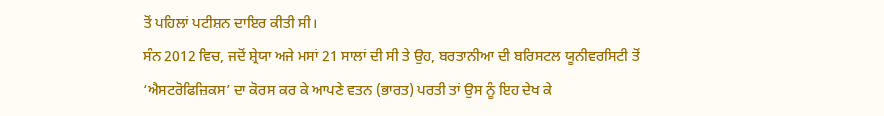ਤੋਂ ਪਹਿਲਾਂ ਪਟੀਸ਼ਨ ਦਾਇਰ ਕੀਤੀ ਸੀ।
ਸੰਨ 2012 ਵਿਚ, ਜਦੋਂ ਸ਼੍ਰੇਯਾ ਅਜੇ ਮਸਾਂ 21 ਸਾਲਾਂ ਦੀ ਸੀ ਤੇ ਉਹ, ਬਰਤਾਨੀਆ ਦੀ ਬਰਿਸਟਲ ਯੂਨੀਵਰਸਿਟੀ ਤੋਂ ‘ਐਸਟਰੋਫਿਜ਼ਿਕਸ’ ਦਾ ਕੋਰਸ ਕਰ ਕੇ ਆਪਣੇ ਵਤਨ (ਭਾਰਤ) ਪਰਤੀ ਤਾਂ ਉਸ ਨੂੰ ਇਹ ਦੇਖ ਕੇ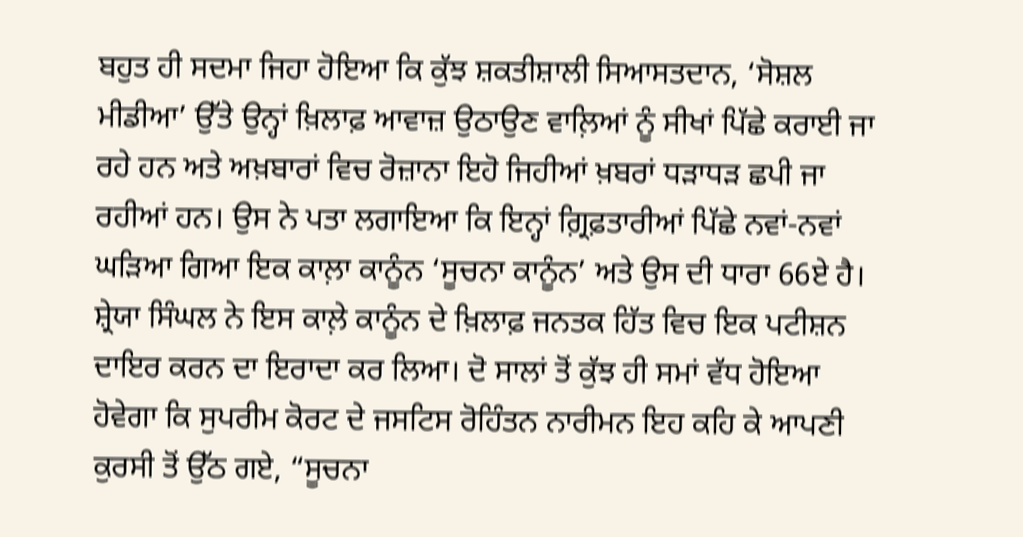ਬਹੁਤ ਹੀ ਸਦਮਾ ਜਿਹਾ ਹੋਇਆ ਕਿ ਕੁੱਝ ਸ਼ਕਤੀਸ਼ਾਲੀ ਸਿਆਸਤਦਾਨ, ‘ਸੋਸ਼ਲ ਮੀਡੀਆ’ ਉੱਤੇ ਉਨ੍ਹਾਂ ਖ਼ਿਲਾਫ਼ ਆਵਾਜ਼ ਉਠਾਉਣ ਵਾਲ਼ਿਆਂ ਨੂੰ ਸੀਖਾਂ ਪਿੱਛੇ ਕਰਾਈ ਜਾ ਰਹੇ ਹਨ ਅਤੇ ਅਖ਼ਬਾਰਾਂ ਵਿਚ ਰੋਜ਼ਾਨਾ ਇਹੋ ਜਿਹੀਆਂ ਖ਼ਬਰਾਂ ਧੜਾਧੜ ਛਪੀ ਜਾ ਰਹੀਆਂ ਹਨ। ਉਸ ਨੇ ਪਤਾ ਲਗਾਇਆ ਕਿ ਇਨ੍ਹਾਂ ਗ਼੍ਰਿਫ਼ਤਾਰੀਆਂ ਪਿੱਛੇ ਨਵਾਂ-ਨਵਾਂ ਘੜਿਆ ਗਿਆ ਇਕ ਕਾਲ਼ਾ ਕਾਨੂੰਨ ‘ਸੂਚਨਾ ਕਾਨੂੰਨ’ ਅਤੇ ਉਸ ਦੀ ਧਾਰਾ 66ਏ ਹੈ।
ਸ਼੍ਰੇਯਾ ਸਿੰਘਲ ਨੇ ਇਸ ਕਾਲ਼ੇ ਕਾਨੂੰਨ ਦੇ ਖ਼ਿਲਾਫ਼ ਜਨਤਕ ਹਿੱਤ ਵਿਚ ਇਕ ਪਟੀਸ਼ਨ ਦਾਇਰ ਕਰਨ ਦਾ ਇਰਾਦਾ ਕਰ ਲਿਆ। ਦੋ ਸਾਲਾਂ ਤੋਂ ਕੁੱਝ ਹੀ ਸਮਾਂ ਵੱਧ ਹੋਇਆ ਹੋਵੇਗਾ ਕਿ ਸੁਪਰੀਮ ਕੋਰਟ ਦੇ ਜਸਟਿਸ ਰੋਹਿੰਤਨ ਨਾਰੀਮਨ ਇਹ ਕਹਿ ਕੇ ਆਪਣੀ ਕੁਰਸੀ ਤੋਂ ਉੱਠ ਗਏ, “ਸੂਚਨਾ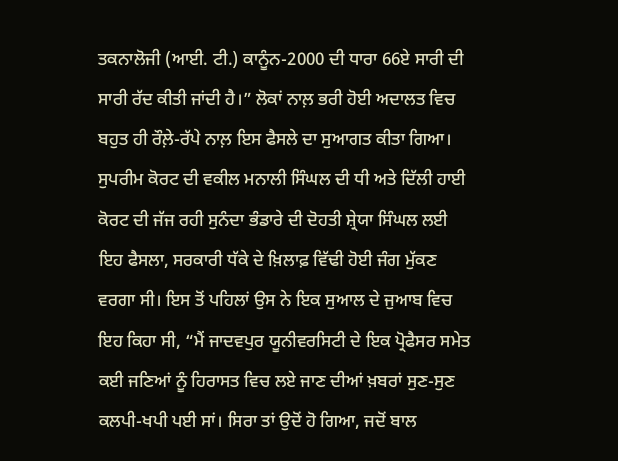ਤਕਨਾਲੋਜੀ (ਆਈ. ਟੀ.) ਕਾਨੂੰਨ-2000 ਦੀ ਧਾਰਾ 66ਏ ਸਾਰੀ ਦੀ ਸਾਰੀ ਰੱਦ ਕੀਤੀ ਜਾਂਦੀ ਹੈ।” ਲੋਕਾਂ ਨਾਲ਼ ਭਰੀ ਹੋਈ ਅਦਾਲਤ ਵਿਚ ਬਹੁਤ ਹੀ ਰੌਲ਼ੇ-ਰੱਪੇ ਨਾਲ਼ ਇਸ ਫੈਸਲੇ ਦਾ ਸੁਆਗਤ ਕੀਤਾ ਗਿਆ।
ਸੁਪਰੀਮ ਕੋਰਟ ਦੀ ਵਕੀਲ ਮਨਾਲੀ ਸਿੰਘਲ ਦੀ ਧੀ ਅਤੇ ਦਿੱਲੀ ਹਾਈ ਕੋਰਟ ਦੀ ਜੱਜ ਰਹੀ ਸੁਨੰਦਾ ਭੰਡਾਰੇ ਦੀ ਦੋਹਤੀ ਸ਼੍ਰੇਯਾ ਸਿੰਘਲ ਲਈ ਇਹ ਫੈਸਲਾ, ਸਰਕਾਰੀ ਧੱਕੇ ਦੇ ਖ਼ਿਲਾਫ਼ ਵਿੱਢੀ ਹੋਈ ਜੰਗ ਮੁੱਕਣ ਵਰਗਾ ਸੀ। ਇਸ ਤੋਂ ਪਹਿਲਾਂ ਉਸ ਨੇ ਇਕ ਸੁਆਲ ਦੇ ਜੁਆਬ ਵਿਚ ਇਹ ਕਿਹਾ ਸੀ, “ਮੈਂ ਜਾਦਵਪੁਰ ਯੂਨੀਵਰਸਿਟੀ ਦੇ ਇਕ ਪ੍ਰੋਫੈਸਰ ਸਮੇਤ ਕਈ ਜਣਿਆਂ ਨੂੰ ਹਿਰਾਸਤ ਵਿਚ ਲਏ ਜਾਣ ਦੀਆਂ ਖ਼ਬਰਾਂ ਸੁਣ-ਸੁਣ ਕਲਪੀ-ਖਪੀ ਪਈ ਸਾਂ। ਸਿਰਾ ਤਾਂ ਉਦੋਂ ਹੋ ਗਿਆ, ਜਦੋਂ ਬਾਲ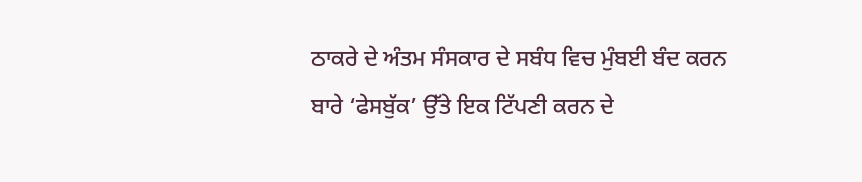ਠਾਕਰੇ ਦੇ ਅੰਤਮ ਸੰਸਕਾਰ ਦੇ ਸਬੰਧ ਵਿਚ ਮੁੰਬਈ ਬੰਦ ਕਰਨ ਬਾਰੇ ‘ਫੇਸਬੁੱਕ’ ਉੱਤੇ ਇਕ ਟਿੱਪਣੀ ਕਰਨ ਦੇ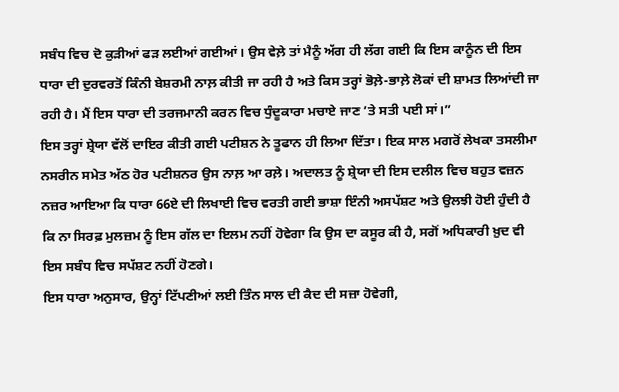ਸਬੰਧ ਵਿਚ ਦੋ ਕੁੜੀਆਂ ਫੜ ਲਈਆਂ ਗਈਆਂ। ਉਸ ਵੇਲ਼ੇ ਤਾਂ ਮੈਨੂੰ ਅੱਗ ਹੀ ਲੱਗ ਗਈ ਕਿ ਇਸ ਕਾਨੂੰਨ ਦੀ ਇਸ ਧਾਰਾ ਦੀ ਦੁਰਵਰਤੋਂ ਕਿੰਨੀ ਬੇਸ਼ਰਮੀ ਨਾਲ਼ ਕੀਤੀ ਜਾ ਰਹੀ ਹੈ ਅਤੇ ਕਿਸ ਤਰ੍ਹਾਂ ਭੋਲ਼ੇ-ਭਾਲ਼ੇ ਲੋਕਾਂ ਦੀ ਸ਼ਾਮਤ ਲਿਆਂਦੀ ਜਾ ਰਹੀ ਹੈ। ਮੈਂ ਇਸ ਧਾਰਾ ਦੀ ਤਰਜਮਾਨੀ ਕਰਨ ਵਿਚ ਧੁੰਦੂਕਾਰਾ ਮਚਾਏ ਜਾਣ ’ਤੇ ਸਤੀ ਪਈ ਸਾਂ।”
ਇਸ ਤਰ੍ਹਾਂ ਸ਼੍ਰੇਯਾ ਵੱਲੋਂ ਦਾਇਰ ਕੀਤੀ ਗਈ ਪਟੀਸ਼ਨ ਨੇ ਤੂਫਾਨ ਹੀ ਲਿਆ ਦਿੱਤਾ। ਇਕ ਸਾਲ ਮਗਰੋਂ ਲੇਖਕਾ ਤਸਲੀਮਾ ਨਸਰੀਨ ਸਮੇਤ ਅੱਠ ਹੋਰ ਪਟੀਸ਼ਨਰ ਉਸ ਨਾਲ਼ ਆ ਰਲ਼ੇ। ਅਦਾਲਤ ਨੂੰ ਸ਼੍ਰੇਯਾ ਦੀ ਇਸ ਦਲੀਲ ਵਿਚ ਬਹੁਤ ਵਜ਼ਨ ਨਜ਼ਰ ਆਇਆ ਕਿ ਧਾਰਾ 66ਏ ਦੀ ਲਿਖਾਈ ਵਿਚ ਵਰਤੀ ਗਈ ਭਾਸ਼ਾ ਇੰਨੀ ਅਸਪੱਸ਼ਟ ਅਤੇ ਉਲਝੀ ਹੋਈ ਹੁੰਦੀ ਹੈ ਕਿ ਨਾ ਸਿਰਫ਼ ਮੁਲਜ਼ਮ ਨੂੰ ਇਸ ਗੱਲ ਦਾ ਇਲਮ ਨਹੀਂ ਹੋਵੇਗਾ ਕਿ ਉਸ ਦਾ ਕਸੂਰ ਕੀ ਹੈ, ਸਗੋਂ ਅਧਿਕਾਰੀ ਖ਼ੁਦ ਵੀ ਇਸ ਸਬੰਧ ਵਿਚ ਸਪੱਸ਼ਟ ਨਹੀਂ ਹੋਣਗੇ।
ਇਸ ਧਾਰਾ ਅਨੁਸਾਰ, ਉਨ੍ਹਾਂ ਟਿੱਪਣੀਆਂ ਲਈ ਤਿੰਨ ਸਾਲ ਦੀ ਕੈਦ ਦੀ ਸਜ਼ਾ ਹੋਵੇਗੀ,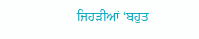ਜਿਹੜੀਆਂ ‘ਬਹੁਤ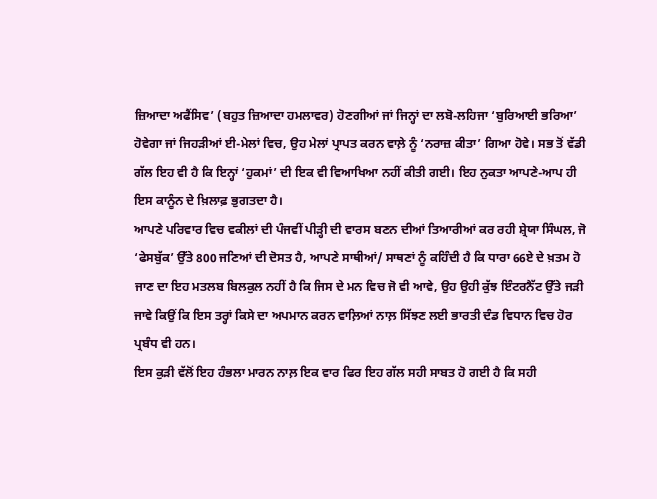ਜ਼ਿਆਦਾ ਅਫੈਂਸਿਵ’ (ਬਹੁਤ ਜ਼ਿਆਦਾ ਹਮਲਾਵਰ) ਹੋਣਗੀਆਂ ਜਾਂ ਜਿਨ੍ਹਾਂ ਦਾ ਲਬੋ-ਲਹਿਜਾ ‘ਬੁਰਿਆਈ ਭਰਿਆ’ ਹੋਵੇਗਾ ਜਾਂ ਜਿਹੜੀਆਂ ਈ-ਮੇਲਾਂ ਵਿਚ, ਉਹ ਮੇਲਾਂ ਪ੍ਰਾਪਤ ਕਰਨ ਵਾਲ਼ੇ ਨੂੰ ‘ਨਰਾਜ਼ ਕੀਤਾ’ ਗਿਆ ਹੋਵੇ। ਸਭ ਤੋਂ ਵੱਡੀ ਗੱਲ ਇਹ ਵੀ ਹੈ ਕਿ ਇਨ੍ਹਾਂ ‘ਹੁਕਮਾਂ’ ਦੀ ਇਕ ਵੀ ਵਿਆਖਿਆ ਨਹੀਂ ਕੀਤੀ ਗਈ। ਇਹ ਨੁਕਤਾ ਆਪਣੇ-ਆਪ ਹੀ ਇਸ ਕਾਨੂੰਨ ਦੇ ਖ਼ਿਲਾਫ਼ ਭੁਗਤਦਾ ਹੈ।
ਆਪਣੇ ਪਰਿਵਾਰ ਵਿਚ ਵਕੀਲਾਂ ਦੀ ਪੰਜਵੀਂ ਪੀੜ੍ਹੀ ਦੀ ਵਾਰਸ ਬਣਨ ਦੀਆਂ ਤਿਆਰੀਆਂ ਕਰ ਰਹੀ ਸ਼੍ਰੇਯਾ ਸਿੰਘਲ, ਜੋ ‘ਫੇਸਬੁੱਕ’ ਉੱਤੇ 800 ਜਣਿਆਂ ਦੀ ਦੋਸਤ ਹੈ, ਆਪਣੇ ਸਾਥੀਆਂ/ ਸਾਥਣਾਂ ਨੂੰ ਕਹਿੰਦੀ ਹੈ ਕਿ ਧਾਰਾ 66ਏ ਦੇ ਖ਼ਤਮ ਹੋ ਜਾਣ ਦਾ ਇਹ ਮਤਲਬ ਬਿਲਕੁਲ ਨਹੀਂ ਹੈ ਕਿ ਜਿਸ ਦੇ ਮਨ ਵਿਚ ਜੋ ਵੀ ਆਵੇ, ਉਹ ਉਹੀ ਕੁੱਝ ਇੰਟਰਨੈੱਟ ਉੱਤੇ ਜੜੀ ਜਾਵੇ ਕਿਉਂ ਕਿ ਇਸ ਤਰ੍ਹਾਂ ਕਿਸੇ ਦਾ ਅਪਮਾਨ ਕਰਨ ਵਾਲ਼ਿਆਂ ਨਾਲ਼ ਸਿੱਝਣ ਲਈ ਭਾਰਤੀ ਦੰਡ ਵਿਧਾਨ ਵਿਚ ਹੋਰ ਪ੍ਰਬੰਧ ਵੀ ਹਨ।
ਇਸ ਕੁੜੀ ਵੱਲੋਂ ਇਹ ਹੰਭਲਾ ਮਾਰਨ ਨਾਲ਼ ਇਕ ਵਾਰ ਫਿਰ ਇਹ ਗੱਲ ਸਹੀ ਸਾਬਤ ਹੋ ਗਈ ਹੈ ਕਿ ਸਹੀ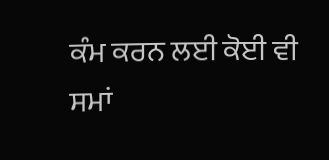ਕੰਮ ਕਰਨ ਲਈ ਕੋਈ ਵੀ ਸਮਾਂ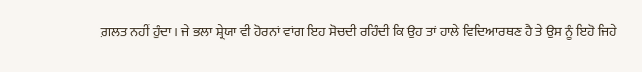ਗ਼ਲਤ ਨਹੀਂ ਹੁੰਦਾ। ਜੇ ਭਲਾ ਸ਼੍ਰੇਯਾ ਵੀ ਹੋਰਨਾਂ ਵਾਂਗ ਇਹ ਸੋਚਦੀ ਰਹਿੰਦੀ ਕਿ ਉਹ ਤਾਂ ਹਾਲੇ ਵਿਦਿਆਰਥਣ ਹੈ ਤੇ ਉਸ ਨੂੰ ਇਹੋ ਜਿਹੇ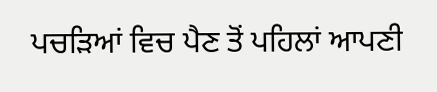ਪਚੜਿਆਂ ਵਿਚ ਪੈਣ ਤੋਂ ਪਹਿਲਾਂ ਆਪਣੀ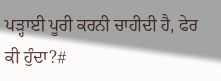ਪੜ੍ਹਾਈ ਪੂਰੀ ਕਰਨੀ ਚਾਹੀਦੀ ਹੈ, ਫੇਰ ਕੀ ਹੁੰਦਾ?#